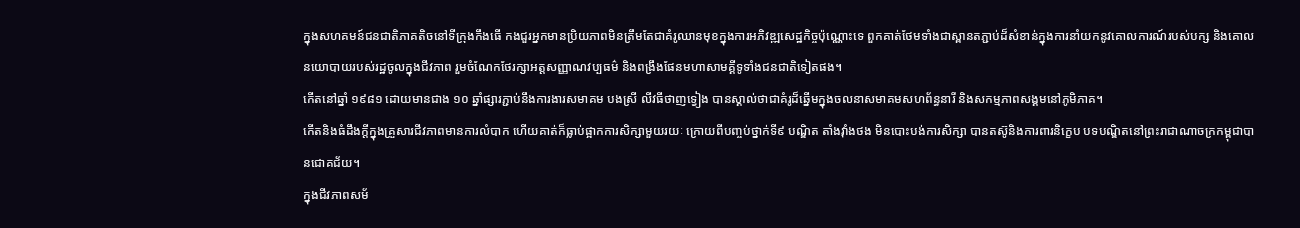ក្នុងសហគមន៍ជនជាតិភាគតិចនៅទីក្រុងកឹងធើ កងជួរអ្នកមានប្រិយភាពមិនត្រឹមតែជាគំរូឈានមុខក្នុងការអភិវឌ្ឍសេដ្ឋកិច្ចប៉ុណ្ណោះទេ ពួកគាត់ថែមទាំងជាស្ពានតភ្ជាប់ដ៏សំខាន់ក្នុងការនាំយកនូវគោលការណ៍របស់បក្ស និងគោលនយោបាយរបស់រដ្ឋចូលក្នុងជីវភាព រួមចំណែកថែរក្សាអត្តសញ្ញាណវប្បធម៌ និងពង្រឹងផែនមហាសាមគ្គីទូទាំងជនជាតិទៀតផង។
កើតនៅឆ្នាំ ១៩៨១ ដោយមានជាង ១០ ឆ្នាំផ្សារភ្ជាប់នឹងការងារសមាគម បងស្រី លីវធីថាញទ្វៀង បានស្គាល់ថាជាគំរូដ៏ឆ្នើមក្នុងចលនាសមាគមសហព័ន្ធនារី និងសកម្មភាពសង្គមនៅភូមិភាគ។
កើតនិងធំដឹងក្តីក្នុងគ្រួសារជីវភាពមានការលំបាក ហើយគាត់ក៏ធ្លាប់ផ្អាកការសិក្សាមួយរយៈ ក្រោយពីបញ្ចប់ថ្នាក់ទី៩ បណ្ឌិត តាំងវុាំងថង មិនបោះបង់ការសិក្សា បានតស៊ូនិងការពារនិក្ខេប បទបណ្ឌិតនៅព្រះរាជាណាចក្រកម្ពុជាបានជោគជ័យ។
ក្នុងជីវភាពសម័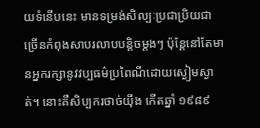យទំនើបនេះ មានទម្រង់សិល្បៈប្រជាប្រិយជាច្រើនកំពុងសាបរលាបបន្តិចម្តងៗ ប៉ុន្តែនៅតែមានអ្នករក្សានូវវប្បធម៌ប្រពៃណីដោយស្ងៀមស្ងាត់។ នោះគឺសិប្បករថាច់យ៉ឹង កើតឆ្នាំ ១៩៨៩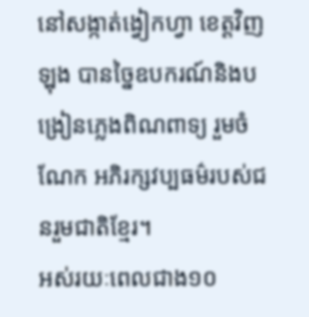នៅសង្កាត់ង្វៀកហ្វា ខេត្តវិញឡុង បានច្នៃឧបករណ៍និងបង្រៀនភ្លេងពិណពាទ្យ រួមចំណែក អភិរក្សវប្បធម៌របស់ជនរួមជាតិខ្មែរ។
អស់រយៈពេលជាង១០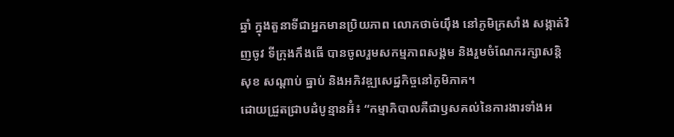ឆ្នាំ ក្នុងតួនាទីជាអ្នកមានប្រិយភាព លោកថាច់យ៉ឹង នៅភូមិក្រសាំង សង្កាត់វិញចូវ ទីក្រុងកឹងធើ បានចូលរួមសកម្មភាពសង្គម និងរួមចំណែករក្សាសន្តិសុខ សណ្តាប់ ធ្នាប់ និងអភិវឌ្ឍសេដ្ឋកិច្ចនៅភូមិភាគ។
ដោយជ្រួតជ្រាបដំបូន្មានអ៊ំ៖ “កម្មាភិបាលគឺជាឫសគល់នៃការងារទាំងអ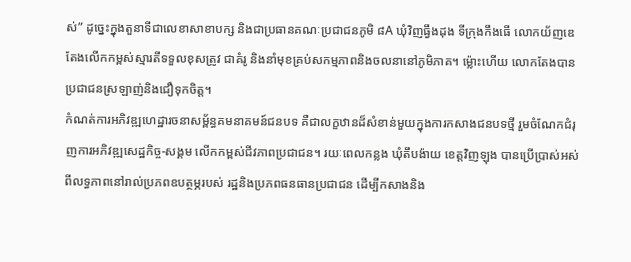ស់” ដូច្នេះក្នុងតួនាទីជាលេខាសាខាបក្ស និងជាប្រធានគណៈប្រជាជនភូមិ ៨A ឃុំវិញធ្វឹងដុង ទីក្រុងកឹងធើ លោកយ័ញឌេ តែងលើកកម្ពស់ស្មារតីទទួលខុសត្រូវ ជាគំរូ និងនាំមុខគ្រប់សកម្មភាពនិងចលនានៅភូមិភាគ។ ម៉្លោះហើយ លោកតែងបានប្រជាជនស្រឡាញ់និងជឿទុកចិត្ត។
កំណត់ការអភិវឌ្ឍហេដ្ឋារចនាសម្ព័ន្ធគមនាគមន៍ជនបទ គឺជាលក្ខឋានដ៏សំខាន់មួយក្នុងការកសាងជនបទថ្មី រួមចំណែកជំរុញការអភិវឌ្ឍសេដ្ឋកិច្ច-សង្គម លើកកម្ពស់ជីវភាពប្រជាជន។ រយៈពេលកន្លង ឃុំតឹបង៉ាយ ខេត្តវិញឡុង បានប្រើប្រាស់អស់ពីលទ្ធភាពនៅរាល់ប្រភពឧបត្ថម្ភរបស់ រដ្ឋនិងប្រភពធនធានប្រជាជន ដើម្បីកសាងនិង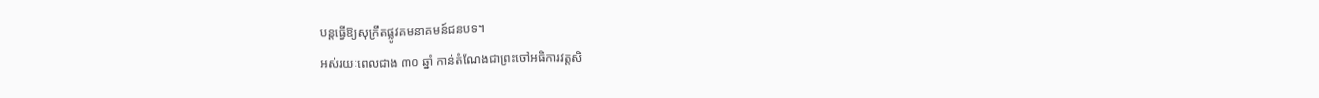បន្តធ្វើឱ្យសុក្រឹតផ្លូវគមនាគមន៍ជនបទ។
អស់រយៈពេលជាង ៣០ ឆ្នាំ កាន់តំណែងជាព្រះចៅអធិការវត្តសិ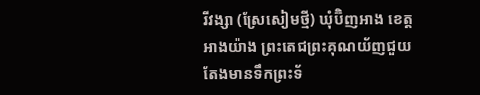រីវង្សា (ស្រែសៀមថ្មី) ឃុំប៊ិញអាង ខេត្តអាងយ៉ាង ព្រះតេជព្រះគុណយ័ញជួយ តែងមានទឹកព្រះទ័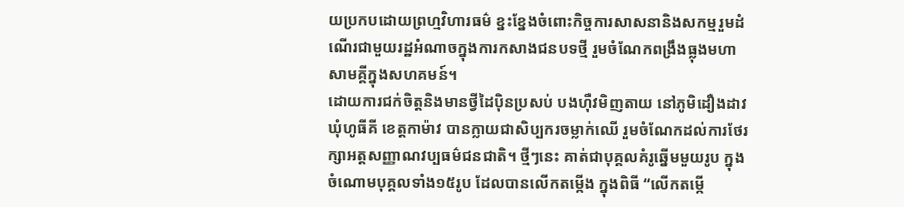យប្រកបដោយព្រហ្មវិហារធម៌ ខ្នះខ្នែងចំពោះកិច្ចការសាសនានិងសកម្មរួមដំណើរជាមួយរដ្ឋអំណាចក្នុងការកសាងជនបទថ្មី រួមចំណែកពង្រឹងធ្លុងមហាសាមគ្គីក្នុងសហគមន៍។
ដោយការជក់ចិត្តនិងមានថ្វីដៃប៉ិនប្រសប់ បងហ៊ឺវមិញតាយ នៅភូមិដឿងដាវ ឃុំហូធីគី ខេត្តកាម៉ាវ បានក្លាយជាសិប្បករចម្លាក់ឈើ រួមចំណែកដល់ការថែរក្សាអត្តសញ្ញាណវប្បធម៌ជនជាតិ។ ថ្មីៗនេះ គាត់ជាបុគ្គលគំរូឆ្នើមមួយរូប ក្នុងចំណោមបុគ្គលទាំង១៥រូប ដែលបានលើកតម្កើង ក្នុងពិធី “លើកតម្កើ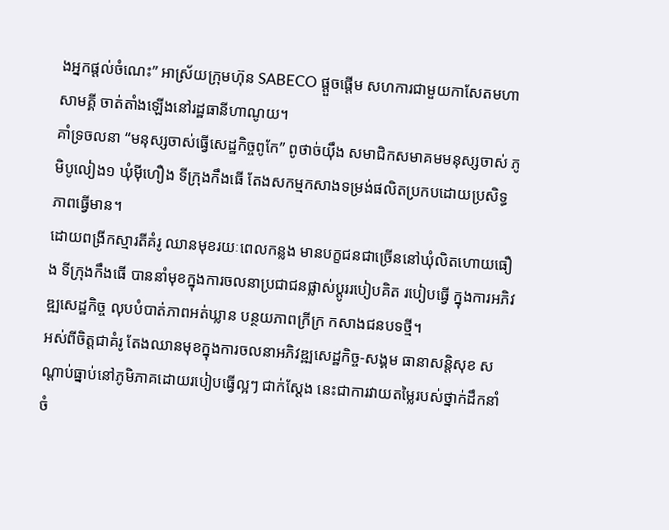ងអ្នកផ្ដល់ចំណេះ” អាស្រ័យក្រុមហ៊ុន SABECO ផ្តួចផ្តើម សហការជាមួយកាសែតមហាសាមគ្គី ចាត់តាំងឡើងនៅរដ្ឋធានីហាណូយ។
គាំទ្រចលនា “មនុស្សចាស់ធ្វើសេដ្ឋកិច្ចពូកែ” ពូថាច់យ៉ឹង សមាជិកសមាគមមនុស្សចាស់ ភូមិបូលៀង១ ឃុំម៉ីហឿង ទីក្រុងកឹងធើ តែងសកម្មកសាងទម្រង់ផលិតប្រកបដោយប្រសិទ្ធភាពធ្វើមាន។
ដោយពង្រីកស្មារតីគំរូ ឈានមុខរយៈពេលកន្លង មានបក្ខជនជាច្រើននៅឃុំលិតហោយធឿង ទីក្រុងកឹងធើ បាននាំមុខក្នុងការចលនាប្រជាជនផ្លាស់ប្ដូររបៀបគិត របៀបធ្វើ ក្នុងការអភិវឌ្ឍសេដ្ឋកិច្ច លុបបំបាត់ភាពអត់ឃ្លាន បន្ថយភាពក្រីក្រ កសាងជនបទថ្មី។
អស់ពីចិត្តជាគំរូ តែងឈានមុខក្នុងការចលនាអភិវឌ្ឍសេដ្ឋកិច្ច-សង្គម ធានាសន្តិសុខ សណ្តាប់ធ្នាប់នៅភូមិភាគដោយរបៀបធ្វើល្អៗ ជាក់ស្តែង នេះជាការវាយតម្លៃរបស់ថ្នាក់ដឹកនាំចំ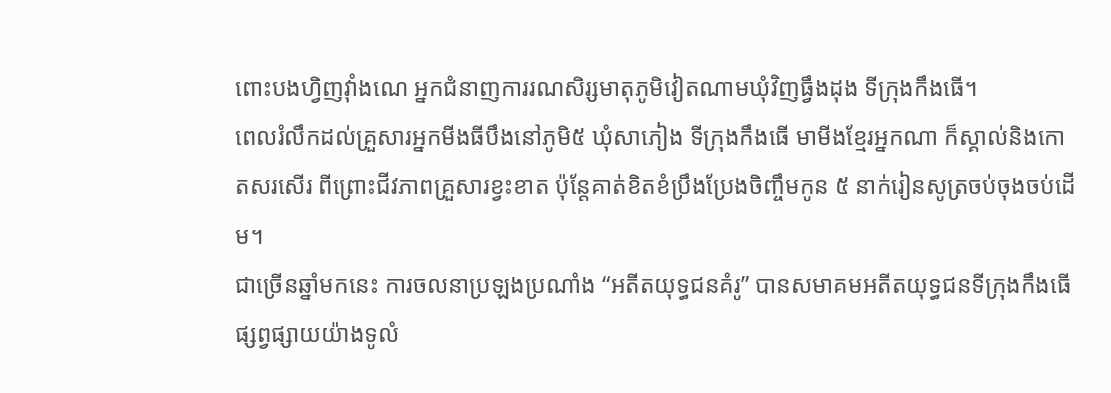ពោះបងហ្វិញវុាំងណេ អ្នកជំនាញការរណសិរ្សមាតុភូមិវៀតណាមឃុំវិញធ្វឹងដុង ទីក្រុងកឹងធើ។
ពេលរំលឹកដល់គ្រួសារអ្នកមីងធីបឹងនៅភូមិ៥ ឃុំសាភៀង ទីក្រុងកឹងធើ មាមីងខ្មែរអ្នកណា ក៏ស្គាល់និងកោតសរសើរ ពីព្រោះជីវភាពគ្រួសារខ្វះខាត ប៉ុន្តែគាត់ខិតខំប្រឹងប្រែងចិញ្ចឹមកូន ៥ នាក់រៀនសូត្រចប់ចុងចប់ដើម។
ជាច្រើនឆ្នាំមកនេះ ការចលនាប្រឡងប្រណាំង “អតីតយុទ្ធជនគំរូ” បានសមាគមអតីតយុទ្ធជនទីក្រុងកឹងធើ ផ្សព្វផ្សាយយ៉ាងទូលំ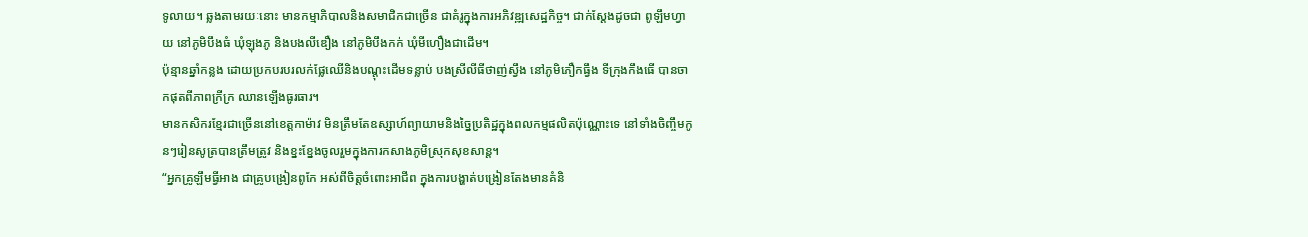ទូលាយ។ ឆ្លងតាមរយៈនោះ មានកម្មាភិបាលនិងសមាជិកជាច្រើន ជាគំរូក្នុងការអភិវឌ្ឍសេដ្ឋកិច្ច។ ជាក់ស្ដែងដូចជា ពូឡឹមហ្វាយ នៅភូមិបឹងធំ ឃុំឡុងភូ និងបងលីឌឿង នៅភូមិបឹងកក់ ឃុំមីហឿងជាដើម។
ប៉ុន្មានឆ្នាំកន្លង ដោយប្រកបរបរលក់ផ្លែឈើនិងបណ្តុះដើមទន្លាប់ បងស្រីលីធីថាញ់ស្វឹង នៅភូមិភឿកធ្វឹង ទីក្រុងកឹងធើ បានចាកផុតពីភាពក្រីក្រ ឈានឡើងធូរធារ។
មានកសិករខ្មែរជាច្រើននៅខេត្តកាម៉ាវ មិនត្រឹមតែឧស្សាហ៍ព្យាយាមនិងច្នៃប្រតិដ្ឋក្នុងពលកម្មផលិតប៉ុណ្ណោះទេ នៅទាំងចិញ្ចឹមកូនៗរៀនសូត្របានត្រឹមត្រូវ និងខ្នះខ្នែងចូលរួមក្នុងការកសាងភូមិស្រុកសុខសាន្ត។
“អ្នកគ្រូឡឹមធ្វីអាង ជាគ្រូបង្រៀនពូកែ អស់ពីចិត្តចំពោះអាជីព ក្នុងការបង្ហាត់បង្រៀនតែងមានគំនិ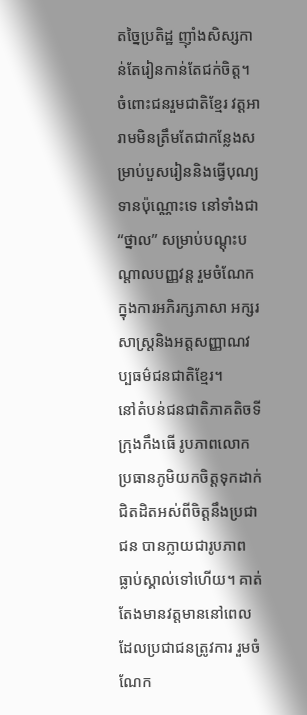តច្នៃប្រតិដ្ឋ ញុាំងសិស្សកាន់តែរៀនកាន់តែជក់ចិត្ត។
ចំពោះជនរួមជាតិខ្មែរ វត្តអារាមមិនត្រឹមតែជាកន្លែងសម្រាប់បួសរៀននិងធ្វើបុណ្យទានប៉ុណ្ណោះទេ នៅទាំងជា “ថ្នាល” សម្រាប់បណ្តុះបណ្តាលបញ្ញវន្ត រួមចំណែកក្នុងការអភិរក្សភាសា អក្សរសាស្ត្រនិងអត្តសញ្ញាណវប្បធម៌ជនជាតិខ្មែរ។
នៅតំបន់ជនជាតិភាគតិចទីក្រុងកឹងធើ រូបភាពលោកប្រធានភូមិយកចិត្តទុកដាក់ ជិតដិតអស់ពីចិត្តនឹងប្រជាជន បានក្លាយជារូបភាព ធ្លាប់ស្គាល់ទៅហើយ។ គាត់តែងមានវត្តមាននៅពេលដែលប្រជាជនត្រូវការ រួមចំណែក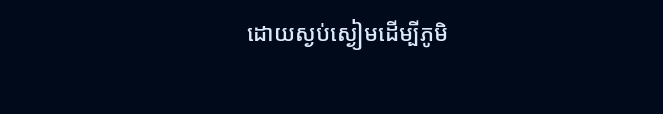ដោយស្ងប់ស្ងៀមដើម្បីភូមិ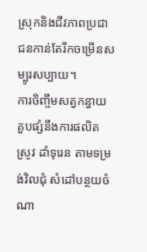ស្រុកនិងជីវភាពប្រជាជនកាន់តែរីកចម្រើនសម្បូរសប្បាយ។
ការចិញ្ចឹមសត្វកន្ធាយគួបផ្សំនឹងការផលិតស្រូវ ដាំទុរេន តាមទម្រង់វិលជុំ សំដៅបន្ថយចំណា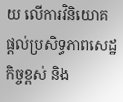យ លើការវិនិយោគ ផ្ដល់ប្រសិទ្ធភាពសេដ្ឋកិច្ចខ្ពស់ និង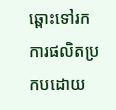ឆ្ពោះទៅរកការផលិតប្រកបដោយ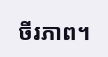ចីរភាព។